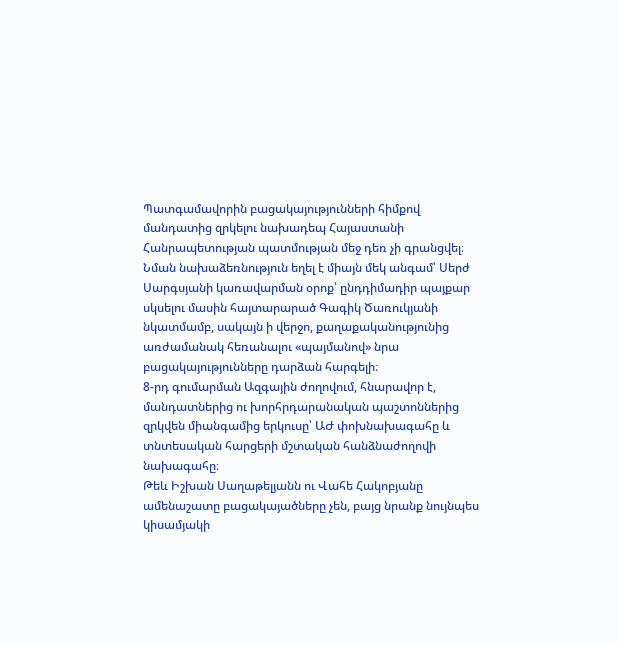Պատգամավորին բացակայությունների հիմքով մանդատից զրկելու նախադեպ Հայաստանի Հանրապետության պատմության մեջ դեռ չի գրանցվել։ Նման նախաձեռնություն եղել է միայն մեկ անգամ՝ Սերժ Սարգսյանի կառավարման օրոք՝ ընդդիմադիր պայքար սկսելու մասին հայտարարած Գագիկ Ծառուկյանի նկատմամբ, սակայն ի վերջո, քաղաքականությունից առժամանակ հեռանալու «պայմանով» նրա բացակայությունները դարձան հարգելի։
8-րդ գումարման Ազգային ժողովում, հնարավոր է, մանդատներից ու խորհրդարանական պաշտոններից զրկվեն միանգամից երկուսը՝ ԱԺ փոխնախագահը և տնտեսական հարցերի մշտական հանձնաժողովի նախագահը։
Թեև Իշխան Սաղաթելյանն ու Վահե Հակոբյանը ամենաշատը բացակայածները չեն, բայց նրանք նույնպես կիսամյակի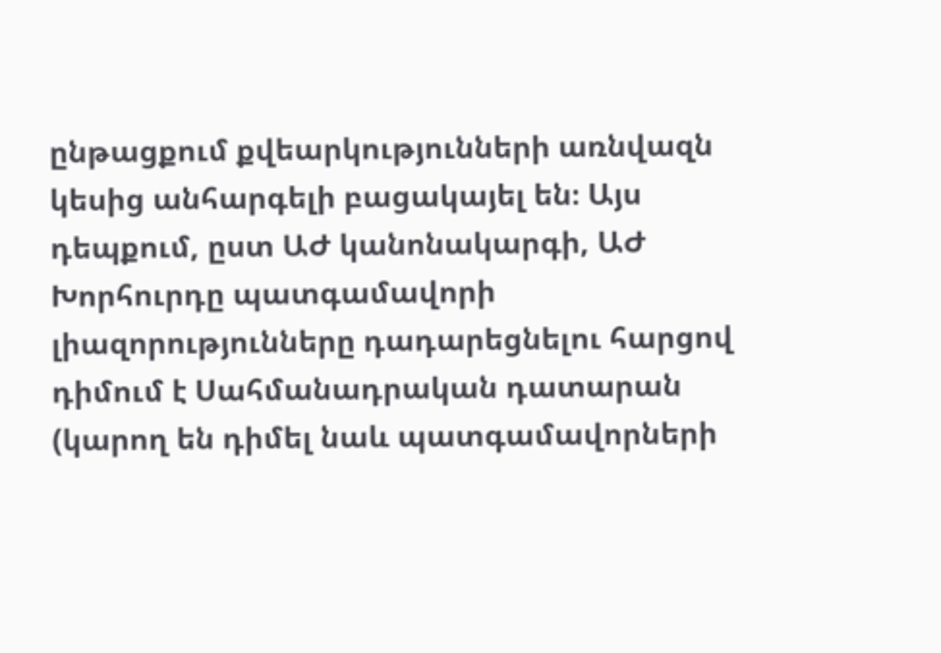ընթացքում քվեարկությունների առնվազն կեսից անհարգելի բացակայել են։ Այս դեպքում, ըստ ԱԺ կանոնակարգի, ԱԺ Խորհուրդը պատգամավորի լիազորությունները դադարեցնելու հարցով դիմում է Սահմանադրական դատարան (կարող են դիմել նաև պատգամավորների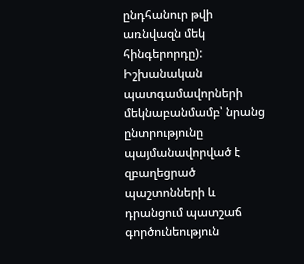ընդհանուր թվի առնվազն մեկ հինգերորդը):
Իշխանական պատգամավորների մեկնաբանմամբ՝ նրանց ընտրությունը պայմանավորված է զբաղեցրած պաշտոնների և դրանցում պատշաճ գործունեություն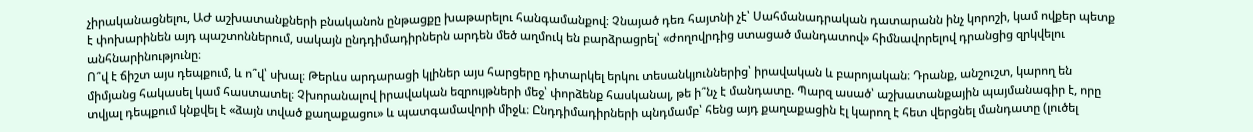չիրականացնելու, ԱԺ աշխատանքների բնականոն ընթացքը խաթարելու հանգամանքով։ Չնայած դեռ հայտնի չէ՝ Սահմանադրական դատարանն ինչ կորոշի, կամ ովքեր պետք է փոխարինեն այդ պաշտոններում, սակայն ընդդիմադիրներն արդեն մեծ աղմուկ են բարձրացրել՝ «ժողովրդից ստացած մանդատով» հիմնավորելով դրանցից զրկվելու անհնարինությունը։
Ո՞վ է ճիշտ այս դեպքում, և ո՞վ՝ սխալ։ Թերևս արդարացի կլիներ այս հարցերը դիտարկել երկու տեսանկյուններից՝ իրավական և բարոյական։ Դրանք, անշուշտ, կարող են միմյանց հակասել կամ հաստատել։ Չխորանալով իրավական եզրույթների մեջ՝ փորձենք հասկանալ, թե ի՞նչ է մանդատը. Պարզ ասած՝ աշխատանքային պայմանագիր է, որը տվյալ դեպքում կնքվել է «ձայն տված քաղաքացու» և պատգամավորի միջև։ Ընդդիմադիրների պնդմամբ՝ հենց այդ քաղաքացին էլ կարող է հետ վերցնել մանդատը (լուծել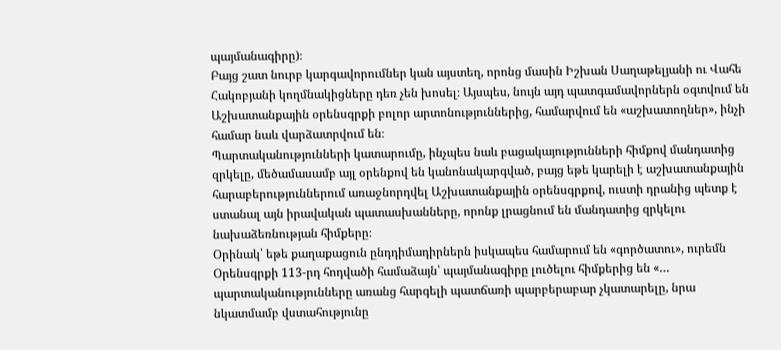պայմանագիրը)։
Բայց շատ նուրբ կարգավորումներ կան այստեղ, որոնց մասին Իշխան Սաղաթելյանի ու Վահե Հակոբյանի կողմնակիցները դեռ չեն խոսել։ Այսպես, նույն այդ պատգամավորներն օգտվում են Աշխատանքային օրենսգրքի բոլոր արտոնություններից, համարվում են «աշխատողներ», ինչի համար նաև վարձատրվում են։
Պարտականությունների կատարումը, ինչպես նաև բացակայությունների հիմքով մանդատից զրկելը, մեծամասամբ այլ օրենքով են կանոնակարգված, բայց եթե կարելի է աշխատանքային հարաբերություններում առաջնորդվել Աշխատանքային օրենսգրքով, ուստի դրանից պետք է ստանալ այն իրավական պատասխանները, որոնք լրացնում են մանդատից զրկելու նախաձեռնության հիմքերը։
Օրինակ՝ եթե քաղաքացուն ընդդիմադիրներն իսկապես համարում են «գործատու», ուրեմն Օրենսգրքի 113-րդ հոդվածի համաձայն՝ պայմանագիրը լուծելու հիմքերից են «… պարտականությունները առանց հարգելի պատճառի պարբերաբար չկատարելը, նրա նկատմամբ վստահությունը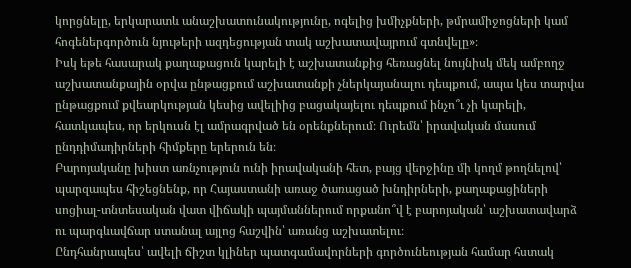կորցնելը, երկարատև անաշխատունակությունը, ոգելից խմիչքների, թմրամիջոցների կամ հոգեներգործուն նյութերի ազդեցության տակ աշխատավայրում գտնվելը»։
Իսկ եթե հասարակ քաղաքացուն կարելի է աշխատանքից հեռացնել նույնիսկ մեկ ամբողջ աշխատանքային օրվա ընթացքում աշխատանքի չներկայանալու դեպքում, ապա կես տարվա ընթացքում քվեարկության կեսից ավելիից բացակայելու դեպքում ինչո՞ւ չի կարելի, հատկապես, որ երկուսն էլ ամրագրված են օրենքներում։ Ուրեմն՝ իրավական մասում ընդդիմադիրների հիմքերը երերուն են։
Բարոյականը խիստ առնչություն ունի իրավականի հետ, բայց վերջինը մի կողմ թողնելով՝ պարզապես հիշեցնենք, որ Հայաստանի առաջ ծառացած խնդիրների, քաղաքացիների սոցիալ-տնտեսական վատ վիճակի պայմաններում որքանո՞վ է բարոյական՝ աշխատավարձ ու պարգևավճար ստանալ այլոց հաշվին՝ առանց աշխատելու։
Ընդհանրապես՝ ավելի ճիշտ կլիներ պատգամավորների գործունեության համար հստակ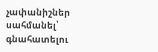չափանիշներ սահմանել՝ գնահատելու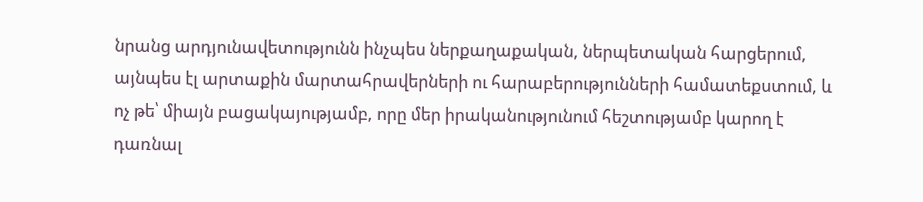նրանց արդյունավետությունն ինչպես ներքաղաքական, ներպետական հարցերում, այնպես էլ արտաքին մարտահրավերների ու հարաբերությունների համատեքստում, և ոչ թե՝ միայն բացակայությամբ, որը մեր իրականությունում հեշտությամբ կարող է դառնալ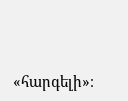«հարգելի»։